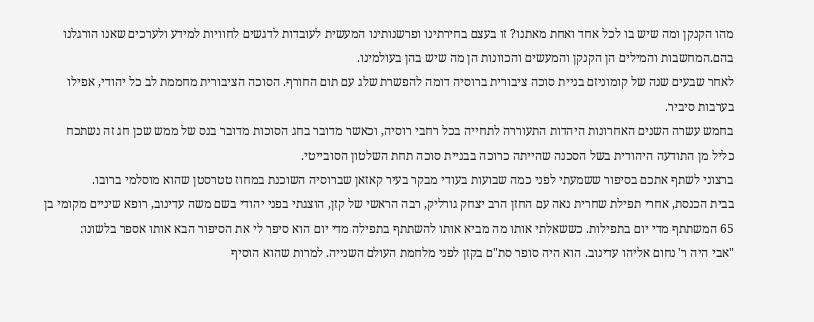מהו הקנקן ומה שיש בו לכל אחד ואחת מאתנו? זו בעצם בחירתינו ופרשנותינו המעשית לעובדות לדגשים לחוויות למידע ולערכים שאנו הורגלנו בהם.המחשבות והמילים הן הקנקן והמעשים והכוונות הן מה שיש בהן בעולמינו.
לאחר שבעים שנה של קומוניזם בניית סוכה ציבורית ברוסיה דומה להפשרת שלג עם תום החורף. הסוכה הציבורית מחממת לב כל יהודי, אפילו בערבות סיביר.
בחמש עשרה השנים האחרונות היהדות התעוררה לתחייה בכל רחבי רוסיה, וכאשר מדובר בחג הסוכות מדובר בנס של ממש שכן חג זה נשתכח כליל מן התודעה היהודית בשל הסכנה שהייתה כרוכה בבניית סוכה תחת השלטון הסובייטי.
ברצוני לשתף אתכם בסיפור ששמעתי לפני כמה שבועות בעודי מבקר בעיר קאזאן שברוסיה השוכנת במחוז טטרסטן שהוא מוסלמי ברובו.
בבית הכנסת, אחרי תפילת שחרית נאה עם החזן הרב יצחק גורליק, רבה הראשי של קזן, הוצגתי בפני יהודי בשם משה עדינוב, רופא שיניים מקומי בן 65 המשתתף מדי יום בתפילות. כששאלתי אותו מה מביא אותו להשתתף בתפילה מדי יום הוא סיפר לי את הסיפור הבא אותו אספר בלשונו:
"אבי היה ר' נחום אליהו עדינוב. הוא היה סופר סת"ם בקזן לפני מלחמת העולם השנייה. למרות שהוא הוסיף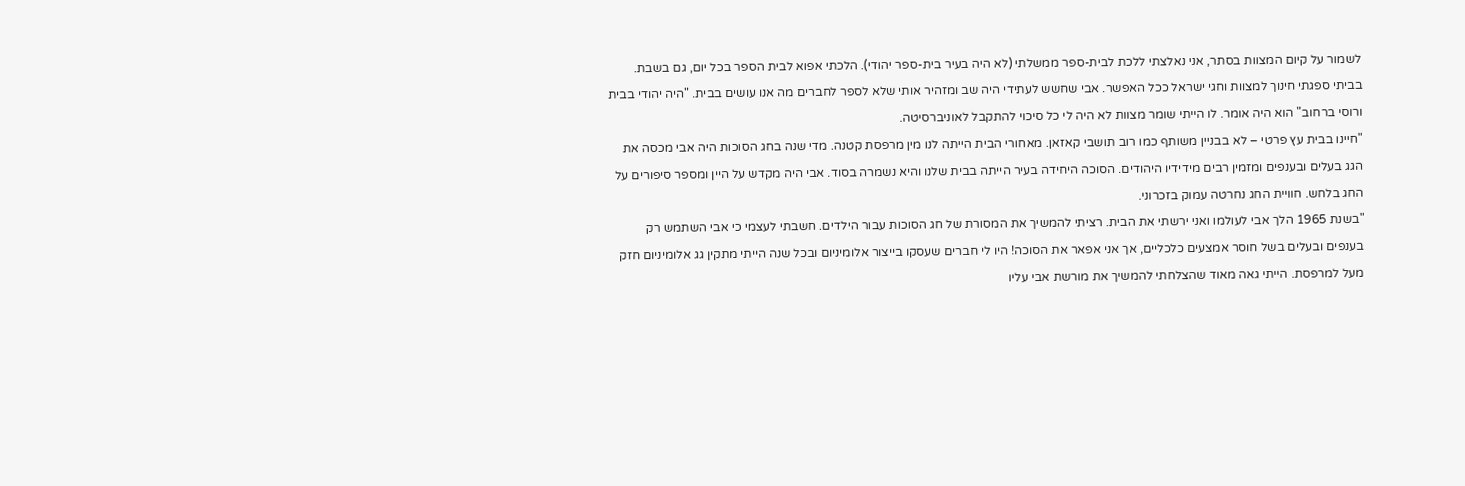לשמור על קיום המצוות בסתר, אני נאלצתי ללכת לבית-ספר ממשלתי (לא היה בעיר בית-ספר יהודי). הלכתי אפוא לבית הספר בכל יום, גם בשבת. בביתי ספגתי חינוך למצוות וחגי ישראל ככל האפשר. אבי שחשש לעתידי היה שב ומזהיר אותי שלא לספר לחברים מה אנו עושים בבית. "היה יהודי בבית ורוסי ברחוב" הוא היה אומר. לו הייתי שומר מצוות לא היה לי כל סיכוי להתקבל לאוניברסיטה.
"חיינו בבית עץ פרטי – לא בבניין משותף כמו רוב תושבי קאזאן. מאחורי הבית הייתה לנו מין מרפסת קטנה. מדי שנה בחג הסוכות היה אבי מכסה את הגג בעלים ובענפים ומזמין רבים מידידיו היהודים. הסוכה היחידה בעיר הייתה בבית שלנו והיא נשמרה בסוד. אבי היה מקדש על היין ומספר סיפורים על החג בלחש. חוויית החג נחרטה עמוק בזכרוני.
"בשנת 1965 הלך אבי לעולמו ואני ירשתי את הבית. רציתי להמשיך את המסורת של חג הסוכות עבור הילדים. חשבתי לעצמי כי אבי השתמש רק בענפים ובעלים בשל חוסר אמצעים כלכליים, אך אני אפאר את הסוכה! היו לי חברים שעסקו בייצור אלומיניום ובכל שנה הייתי מתקין גג אלומיניום חזק מעל למרפסת. הייתי גאה מאוד שהצלחתי להמשיך את מורשת אבי עליו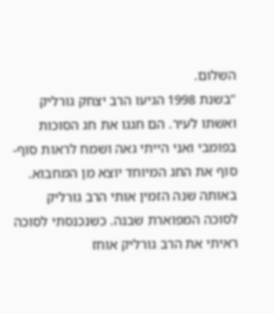השלום.
"בשנת 1998 הגיעו הרב יצחק גורליק ואשתו לעיר. הם חגגו את חג הסוכות בפומבי ואני הייתי גאה ושמח לראות סוף-סוף את החג המיוחד יוצא מן המחבוא. באותה שנה הזמין אותי הרב גורליק לסוכה המפוארת שבנה. כשנכנסתי לסוכה ראיתי את הרב גורליק אוחז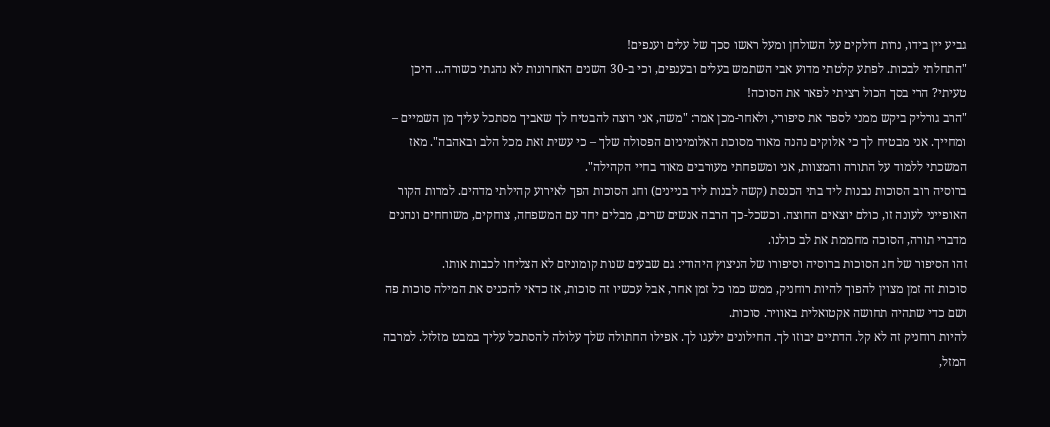גביע יין בידו, נרות דולקים על השולחן ומעל ראשו סכך של עלים וענפים!
"התחלתי לבכות. לפתע קלטתי מדוע אבי השתמש בעלים ובענפים, וכי ב-30 השנים האחרונות לא נהגתי כשורה... היכן טעיתי? הרי בסך הכול רציתי לפאר את הסוכה!
"הרב גורליק ביקש ממני לספר את סיפורי, ולאחר-מכן אמר: "משה, אני רוצה להבטיח לך שאביך מסתכל עליך מן השמיים – ומחייך. אני מבטיח לך כי אלוקים נהנה מאוד מסוכת האלומיניום הפסולה שלך – כי עשית זאת מכל הלב ובאהבה". מאז המשכתי ללמוד על התורה והמצוות, אני ומשפחתי מעורבים מאוד בחיי הקהילה".
ברוסיה רוב הסוכות נבנות ליד בתי הכנסת (קשה לבנות ליד בניינים) וחג הסוכות הפך לאירוע קהילתי מדהים. למרות הקור האופייני לעונה זו, כולם יוצאים החוצה. וכשכל-כך הרבה אנשים שרים, מבלים יחד עם המשפחה, צוחקים, משוחחים ונהנים מדברי תורה, הסוכה מחממת את לב כולנו.
זהו הסיפור של חג הסוכות ברוסיה וסיפורו של הניצוץ היהודי: גם שבעים שנות קומוניזם לא הצליחו לכבות אותו.
סוכות זה זמן מצוין להפוך להיות רוחניק, ממש כמו כל זמן אחר, אבל עכשיו זה סוכות, אז כדאי להכניס את המילה סוכות פה ושם כדי שתהיה תחושה אקטואלית באוויר. סוכות.
להיות רוחניק זה לא קל. הדתיים יבוזו לך. החילונים ילעגו לך. אפילו החתולה שלך עלולה להסתכל עליך במבט מזלזל. למרבה המזל,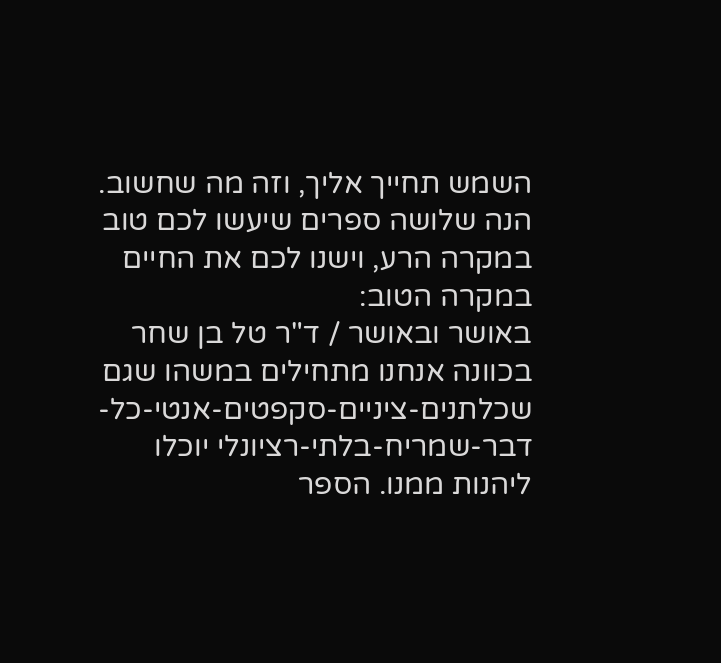השמש תחייך אליך, וזה מה שחשוב. הנה שלושה ספרים שיעשו לכם טוב במקרה הרע, וישנו לכם את החיים במקרה הטוב:
באושר ובאושר / ד"ר טל בן שחר
בכוונה אנחנו מתחילים במשהו שגם שכלתנים-ציניים-סקפטים-אנטי-כל-דבר-שמריח-בלתי-רציונלי יוכלו ליהנות ממנו. הספר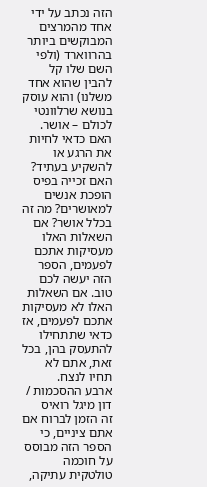הזה נכתב על ידי אחד מהמרצים המבוקשים ביותר בהרווארד (ולפי השם שלו קל להבין שהוא אחד משלנו) והוא עוסק בנושא שרלוונטי לכולם – אושר.
האם כדאי לחיות את הרגע או להשקיע בעתיד? האם זכייה בפיס הופכת אנשים למאושרים? מה זה בכלל אושר? אם השאלות האלו מעסיקות אתכם לפעמים, הספר הזה יעשה לכם טוב. אם השאלות האלו לא מעסיקות אתכם לפעמים, אז כדאי שתתחילו להתעסק בהן, בכל זאת, אתם לא תחיו לנצח.
ארבע ההסכמות / דון מיגל רואיס
זה הזמן לברוח אם אתם ציניים, כי הספר הזה מבוסס על חוכמה טולטקית עתיקה,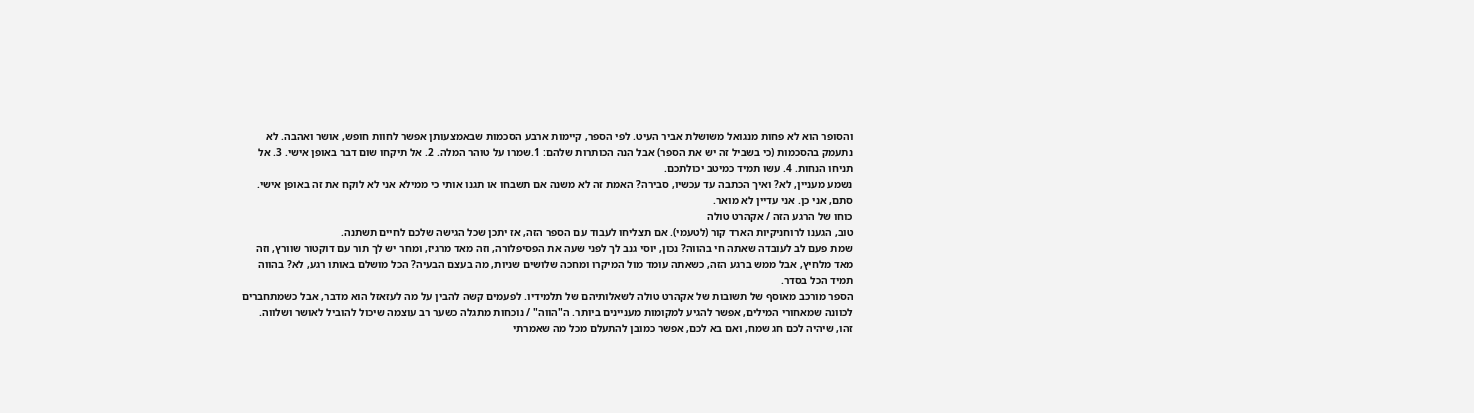והסופר הוא לא פחות מנגואל משושלת אביר העיט. לפי הספר, קיימות ארבע הסכמות שבאמצעותן אפשר לחוות חופש, אושר ואהבה. לא נתעמק בהסכמות (כי בשביל זה יש את הספר) אבל הנה הכותרות שלהם: 1.שמרו על טוהר המלה. 2. אל תיקחו שום דבר באופן אישי. 3. אל תניחו הנחות. 4. עשו תמיד כמיטב יכולתכם.
נשמע מעניין, לא? ואיך הכתבה עד עכשיו, סבירה? האמת זה לא משנה אם תשבחו או תגנו אותי כי ממילא אני לא לוקח את זה באופן אישי. סתם, אני כן. אני עדיין לא מואר.
כוחו של הרגע הזה / אקהרט טולה
טוב, הגענו לרוחניקיות הארד קור (לטעמי). אם תצליחו לעבוד עם הספר הזה, אז יתכן שכל הגישה שלכם לחיים תשתנה.
שמת פעם לב לעובדה שאתה חי בהווה? נכון, יוסי גנב לך לפני שעה את הפסיפלורה, וזה מאד מרגיז, ומחר יש לך תור עם דוקטור שוורץ, וזה מאד מלחיץ, אבל ממש ברגע הזה, כשאתה עומד מול המיקרו ומחכה שלושים שניות, מה בעצם הבעיה? הכל מושלם באותו רגע, לא? בהווה תמיד הכל בסדר.
הספר מורכב מאוסף של תשובות של אקהרט טולה לשאלותיהם של תלמידיו. לפעמים קשה להבין על מה לעזאזל הוא מדבר, אבל כשמתחברים לכוונה שמאחורי המילים, אפשר להגיע למקומות מעניינים ביותר. ה"הווה" / נוכחות מתגלה כשער רב עוצמה שיכול להוביל לאושר ושלווה.
זהו, שיהיה לכם חג שמח, ואם בא לכם, אפשר כמובן להתעלם מכל מה שאמרתי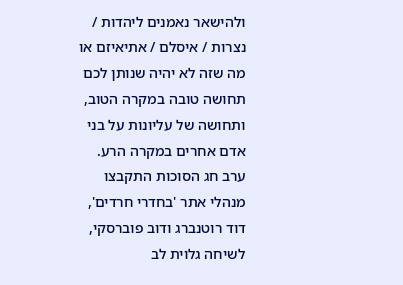ולהישאר נאמנים ליהדות / נצרות / איסלם / אתיאיזם או מה שזה לא יהיה שנותן לכם תחושה טובה במקרה הטוב, ותחושה של עליונות על בני אדם אחרים במקרה הרע.
ערב חג הסוכות התקבצו מנהלי אתר 'בחדרי חרדים', דוד רוטנברג ודוב פוברסקי, לשיחה גלוית לב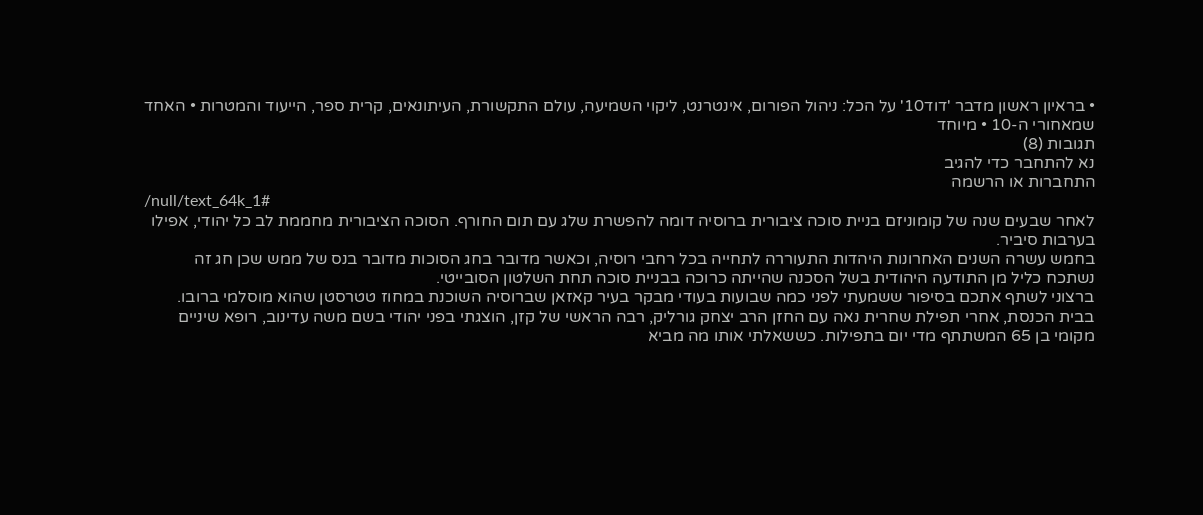• בראיון ראשון מדבר 'דוד10' על הכל: ניהול הפורום, אינטרנט, ליקוי השמיעה, עולם התקשורת, העיתונאים, קרית ספר, הייעוד והמטרות • האחד שמאחורי ה-10 • מיוחד
תגובות (8)
נא להתחבר כדי להגיב
התחברות או הרשמה
/null/text_64k_1#
לאחר שבעים שנה של קומוניזם בניית סוכה ציבורית ברוסיה דומה להפשרת שלג עם תום החורף. הסוכה הציבורית מחממת לב כל יהודי, אפילו בערבות סיביר.
בחמש עשרה השנים האחרונות היהדות התעוררה לתחייה בכל רחבי רוסיה, וכאשר מדובר בחג הסוכות מדובר בנס של ממש שכן חג זה נשתכח כליל מן התודעה היהודית בשל הסכנה שהייתה כרוכה בבניית סוכה תחת השלטון הסובייטי.
ברצוני לשתף אתכם בסיפור ששמעתי לפני כמה שבועות בעודי מבקר בעיר קאזאן שברוסיה השוכנת במחוז טטרסטן שהוא מוסלמי ברובו.
בבית הכנסת, אחרי תפילת שחרית נאה עם החזן הרב יצחק גורליק, רבה הראשי של קזן, הוצגתי בפני יהודי בשם משה עדינוב, רופא שיניים מקומי בן 65 המשתתף מדי יום בתפילות. כששאלתי אותו מה מביא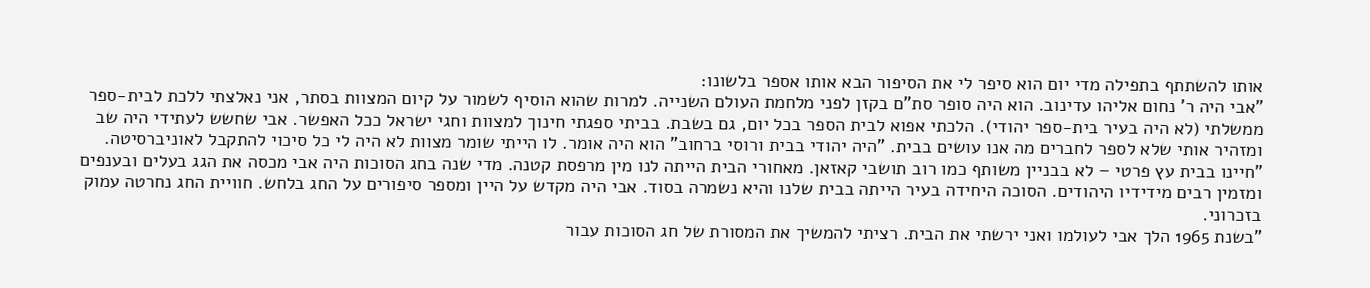אותו להשתתף בתפילה מדי יום הוא סיפר לי את הסיפור הבא אותו אספר בלשונו:
"אבי היה ר' נחום אליהו עדינוב. הוא היה סופר סת"ם בקזן לפני מלחמת העולם השנייה. למרות שהוא הוסיף לשמור על קיום המצוות בסתר, אני נאלצתי ללכת לבית-ספר ממשלתי (לא היה בעיר בית-ספר יהודי). הלכתי אפוא לבית הספר בכל יום, גם בשבת. בביתי ספגתי חינוך למצוות וחגי ישראל ככל האפשר. אבי שחשש לעתידי היה שב ומזהיר אותי שלא לספר לחברים מה אנו עושים בבית. "היה יהודי בבית ורוסי ברחוב" הוא היה אומר. לו הייתי שומר מצוות לא היה לי כל סיכוי להתקבל לאוניברסיטה.
"חיינו בבית עץ פרטי – לא בבניין משותף כמו רוב תושבי קאזאן. מאחורי הבית הייתה לנו מין מרפסת קטנה. מדי שנה בחג הסוכות היה אבי מכסה את הגג בעלים ובענפים ומזמין רבים מידידיו היהודים. הסוכה היחידה בעיר הייתה בבית שלנו והיא נשמרה בסוד. אבי היה מקדש על היין ומספר סיפורים על החג בלחש. חוויית החג נחרטה עמוק בזכרוני.
"בשנת 1965 הלך אבי לעולמו ואני ירשתי את הבית. רציתי להמשיך את המסורת של חג הסוכות עבור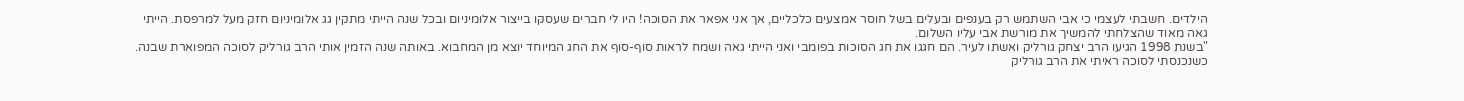הילדים. חשבתי לעצמי כי אבי השתמש רק בענפים ובעלים בשל חוסר אמצעים כלכליים, אך אני אפאר את הסוכה! היו לי חברים שעסקו בייצור אלומיניום ובכל שנה הייתי מתקין גג אלומיניום חזק מעל למרפסת. הייתי גאה מאוד שהצלחתי להמשיך את מורשת אבי עליו השלום.
"בשנת 1998 הגיעו הרב יצחק גורליק ואשתו לעיר. הם חגגו את חג הסוכות בפומבי ואני הייתי גאה ושמח לראות סוף-סוף את החג המיוחד יוצא מן המחבוא. באותה שנה הזמין אותי הרב גורליק לסוכה המפוארת שבנה. כשנכנסתי לסוכה ראיתי את הרב גורליק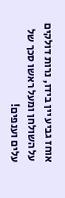אוחז גביע יין בידו, נרות דולקים על השולחן ומעל ראשו סכך של עלים וענפים!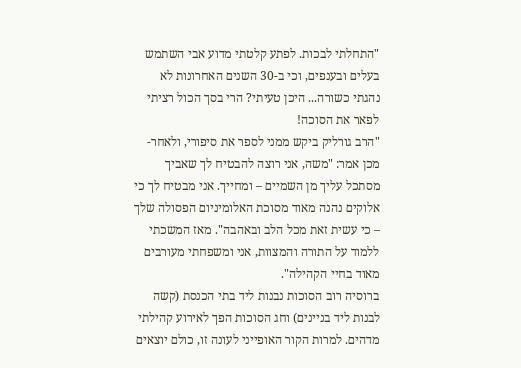"התחלתי לבכות. לפתע קלטתי מדוע אבי השתמש בעלים ובענפים, וכי ב-30 השנים האחרונות לא נהגתי כשורה... היכן טעיתי? הרי בסך הכול רציתי לפאר את הסוכה!
"הרב גורליק ביקש ממני לספר את סיפורי, ולאחר-מכן אמר: "משה, אני רוצה להבטיח לך שאביך מסתכל עליך מן השמיים – ומחייך. אני מבטיח לך כי אלוקים נהנה מאוד מסוכת האלומיניום הפסולה שלך – כי עשית זאת מכל הלב ובאהבה". מאז המשכתי ללמוד על התורה והמצוות, אני ומשפחתי מעורבים מאוד בחיי הקהילה".
ברוסיה רוב הסוכות נבנות ליד בתי הכנסת (קשה לבנות ליד בניינים) וחג הסוכות הפך לאירוע קהילתי מדהים. למרות הקור האופייני לעונה זו, כולם יוצאים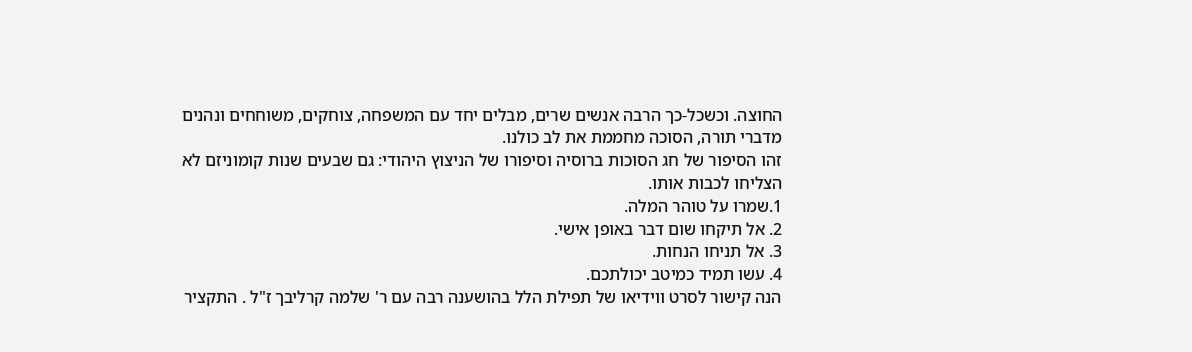החוצה. וכשכל-כך הרבה אנשים שרים, מבלים יחד עם המשפחה, צוחקים, משוחחים ונהנים מדברי תורה, הסוכה מחממת את לב כולנו.
זהו הסיפור של חג הסוכות ברוסיה וסיפורו של הניצוץ היהודי: גם שבעים שנות קומוניזם לא הצליחו לכבות אותו.
1.שמרו על טוהר המלה.
2. אל תיקחו שום דבר באופן אישי.
3. אל תניחו הנחות.
4. עשו תמיד כמיטב יכולתכם.
הנה קישור לסרט ווידיאו של תפילת הלל בהושענה רבה עם ר' שלמה קרליבך ז"ל . התקציר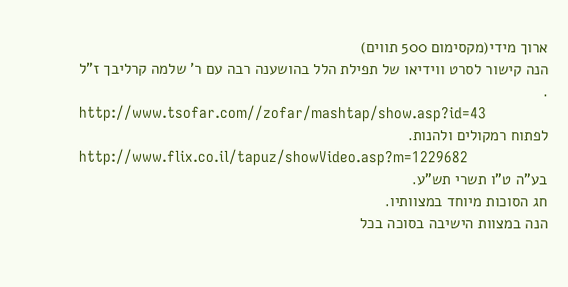ארוך מידי(מקסימום 500 תווים)
הנה קישור לסרט ווידיאו של תפילת הלל בהושענה רבה עם ר' שלמה קרליבך ז"ל .
http://www.tsofar.com//zofar/mashtap/show.asp?id=43
לפתוח רמקולים ולהנות.
http://www.flix.co.il/tapuz/showVideo.asp?m=1229682
בע"ה ט"ו תשרי תש"ע.
חג הסוכות מיוחד במצוותיו.
הנה במצוות הישיבה בסוכה בכל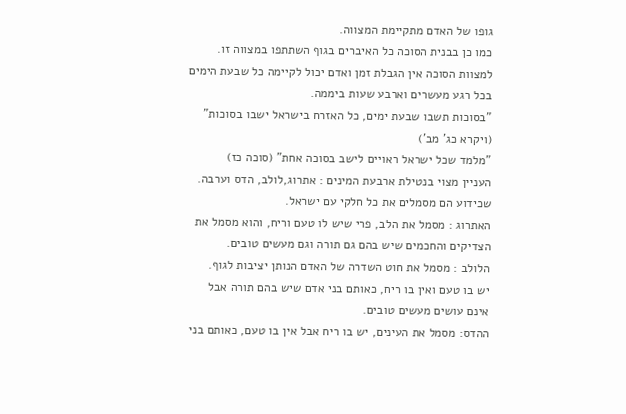גופו של האדם מתקיימת המצווה.
כמו כן בבנית הסוכה כל האיברים בגוף השתתפו במצווה זו.
למצוות הסוכה אין הגבלת זמן ואדם יכול לקיימה כל שבעת הימים
בכל רגע מעשרים וארבע שעות ביממה.
"בסוכות תשבו שבעת ימים, כל האזרח בישראל ישבו בסוכות"
(ויקרא כג' מב')
"מלמד שכל ישראל ראויים לישב בסוכה אחת" (סוכה כז)
העניין מצוי בנטילת ארבעת המינים : אתרוג,לולב, הדס וערבה.
שכידוע הם מסמלים את כל חלקי עם ישראל.
האתרוג : מסמל את הלב, פרי שיש לו טעם וריח, והוא מסמל את
הצדיקים והחכמים שיש בהם גם תורה וגם מעשים טובים.
הלולב : מסמל את חוט השדרה של האדם הנותן יציבות לגוף.
יש בו טעם ואין בו ריח, כאותם בני אדם שיש בהם תורה אבל
אינם עושים מעשים טובים.
ההדס: מסמל את העינים, יש בו ריח אבל אין בו טעם, כאותם בני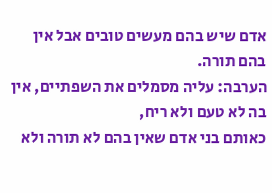אדם שיש בהם מעשים טובים אבל אין בהם תורה.
הערבה: עליה מסמלים את השפתיים, אין בה לא טעם ולא ריח,
כאותם בני אדם שאין בהם לא תורה ולא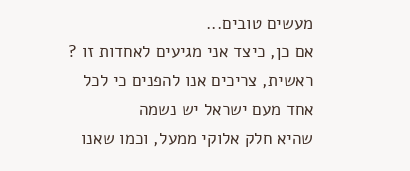מעשים טובים...
אם כן, כיצד אני מגיעים לאחדות זו ?
ראשית, צריכים אנו להפנים כי לכל אחד מעם ישראל יש נשמה
שהיא חלק אלוקי ממעל, וכמו שאנו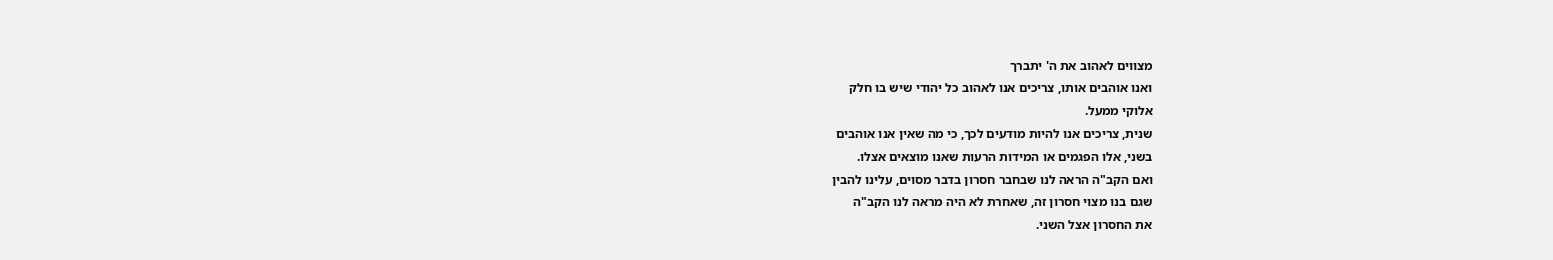מצווים לאהוב את ה' יתברך
ואנו אוהבים אותו, צריכים אנו לאהוב כל יהודי שיש בו חלק
אלוקי ממעל.
שנית, צריכים אנו להיות מודעים לכך, כי מה שאין אנו אוהבים
בשני, אלו הפגמים או המידות הרעות שאנו מוצאים אצלו.
ואם הקב"ה הראה לנו שבחבר חסרון בדבר מסוים, עלינו להבין
שגם בנו מצוי חסרון זה, שאחרת לא היה מראה לנו הקב"ה
את החסרון אצל השני.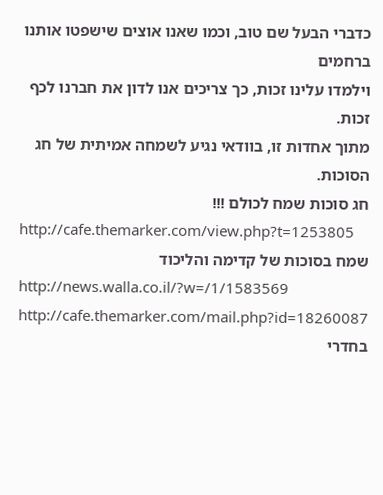כדברי הבעל שם טוב, וכמו שאנו אוצים שישפטו אותנו ברחמים
וילמדו עלינו זכות, כך צריכים אנו לדון את חברנו לכף זכות.
מתוך אחדות זו, בוודאי נגיע לשמחה אמיתית של חג הסוכות.
חג סוכות שמח לכולם !!!
http://cafe.themarker.com/view.php?t=1253805
שמח בסוכות של קדימה והליכוד
http://news.walla.co.il/?w=/1/1583569
http://cafe.themarker.com/mail.php?id=18260087
בחדרי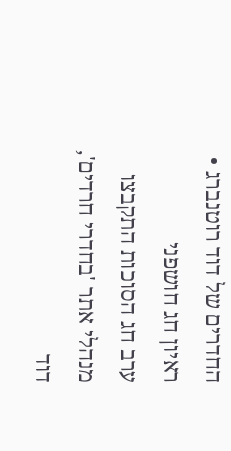החדרים של דוד רוטנברג • ראיון חג חושפני
ערב חג הסוכות התקבצו מנהלי אתר 'בחדרי חרדים', דוד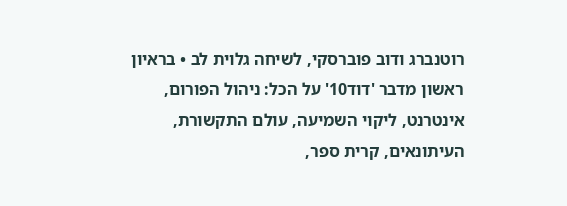רוטנברג ודוב פוברסקי, לשיחה גלוית לב • בראיון ראשון מדבר 'דוד10' על הכל: ניהול הפורום, אינטרנט, ליקוי השמיעה, עולם התקשורת, העיתונאים, קרית ספר,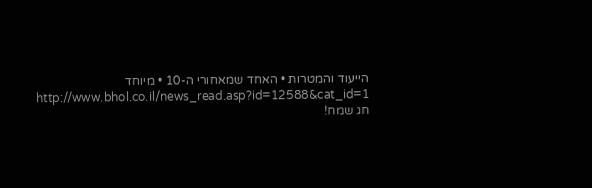הייעוד והמטרות • האחד שמאחורי ה-10 • מיוחד
http://www.bhol.co.il/news_read.asp?id=12588&cat_id=1
חג שמח!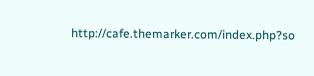http://cafe.themarker.com/index.php?so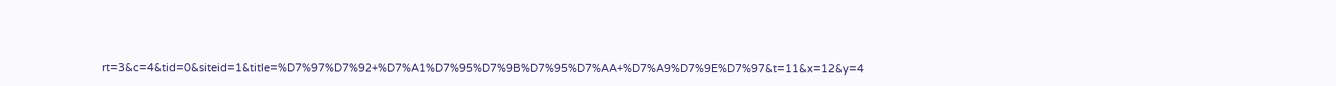rt=3&c=4&tid=0&siteid=1&title=%D7%97%D7%92+%D7%A1%D7%95%D7%9B%D7%95%D7%AA+%D7%A9%D7%9E%D7%97&t=11&x=12&y=4